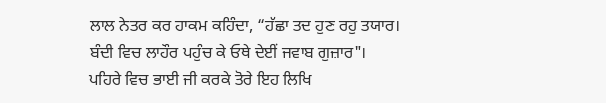ਲਾਲ ਨੇਤਰ ਕਰ ਹਾਕਮ ਕਹਿੰਦਾ, “ਹੱਛਾ ਤਦ ਹੁਣ ਰਹੁ ਤਯਾਰ।
ਬੰਦੀ ਵਿਚ ਲਾਹੌਰ ਪਹੁੰਚ ਕੇ ਓਥੇ ਦੇਈਂ ਜਵਾਬ ਗੁਜ਼ਾਰ"।
ਪਹਿਰੇ ਵਿਚ ਭਾਈ ਜੀ ਕਰਕੇ ਤੋਰੇ ਇਹ ਲਿਖਿ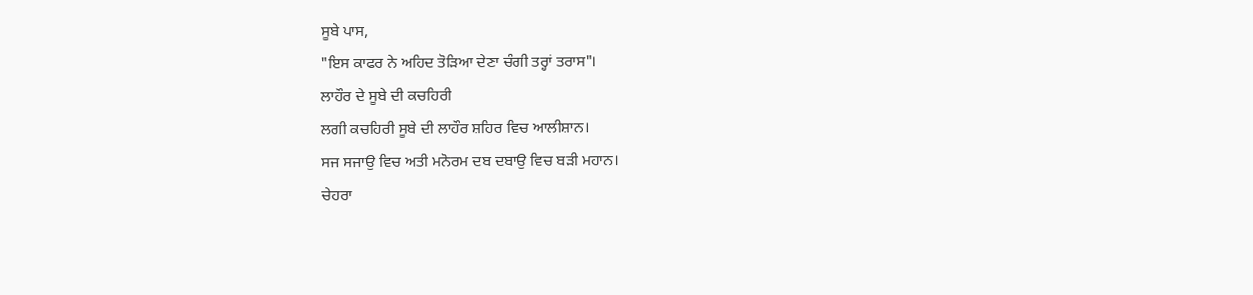ਸੂਬੇ ਪਾਸ,
"ਇਸ ਕਾਫਰ ਨੇ ਅਹਿਦ ਤੋੜਿਆ ਦੇਣਾ ਚੰਗੀ ਤਰ੍ਹਾਂ ਤਰਾਸ"।
ਲਾਹੌਰ ਦੇ ਸੂਬੇ ਦੀ ਕਚਹਿਰੀ
ਲਗੀ ਕਚਹਿਰੀ ਸੂਬੇ ਦੀ ਲਾਹੌਰ ਸ਼ਹਿਰ ਵਿਚ ਆਲੀਸ਼ਾਨ।
ਸਜ ਸਜਾਉ ਵਿਚ ਅਤੀ ਮਨੋਰਮ ਦਬ ਦਬਾਉ ਵਿਚ ਬੜੀ ਮਹਾਨ।
ਚੇਹਰਾ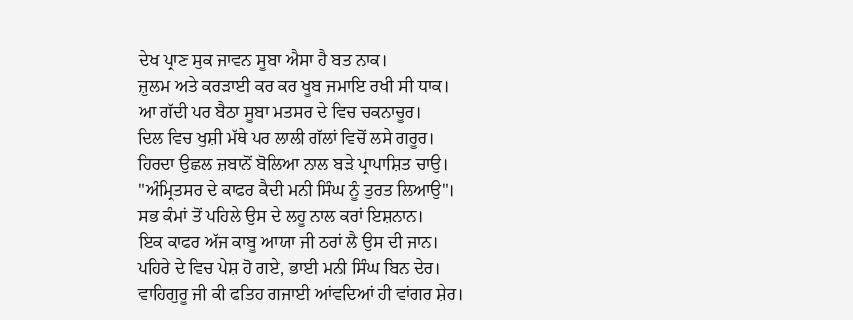ਦੇਖ ਪ੍ਰਾਣ ਸੁਕ ਜਾਵਨ ਸੂਬਾ ਐਸਾ ਹੈ ਬਤ ਨਾਕ।
ਜ਼ੁਲਮ ਅਤੇ ਕਰੜਾਈ ਕਰ ਕਰ ਖੂਬ ਜਮਾਇ ਰਖੀ ਸੀ ਧਾਕ।
ਆ ਗੱਦੀ ਪਰ ਬੈਠਾ ਸੂਬਾ ਮਤਸਰ ਦੇ ਵਿਚ ਚਕਨਾਚੂਰ।
ਦਿਲ ਵਿਚ ਖੁਸ਼ੀ ਮੱਥੇ ਪਰ ਲਾਲੀ ਗੱਲਾਂ ਵਿਚੋਂ ਲਸੇ ਗਰੂਰ।
ਹਿਰਦਾ ਉਛਲ ਜ਼ਬਾਨੋਂ ਬੋਲਿਆ ਨਾਲ ਬੜੇ ਪ੍ਰਾਪਾਸ਼ਿਤ ਚਾਉ।
"ਅੰਮ੍ਰਿਤਸਰ ਦੇ ਕਾਫਰ ਕੈਦੀ ਮਨੀ ਸਿੰਘ ਨੂੰ ਤੁਰਤ ਲਿਆਉ"।
ਸਭ ਕੰਮਾਂ ਤੋਂ ਪਹਿਲੇ ਉਸ ਦੇ ਲਹੂ ਨਾਲ ਕਰਾਂ ਇਸ਼ਨਾਨ।
ਇਕ ਕਾਫਰ ਅੱਜ ਕਾਬੂ ਆਯਾ ਜੀ ਠਰਾਂ ਲੈ ਉਸ ਦੀ ਜਾਨ।
ਪਹਿਰੇ ਦੇ ਵਿਚ ਪੇਸ਼ ਹੋ ਗਏ, ਭਾਈ ਮਨੀ ਸਿੰਘ ਬਿਨ ਦੇਰ।
ਵਾਹਿਗੁਰੂ ਜੀ ਕੀ ਫਤਿਹ ਗਜਾਈ ਆਂਵਦਿਆਂ ਹੀ ਵਾਂਗਰ ਸ਼ੇਰ।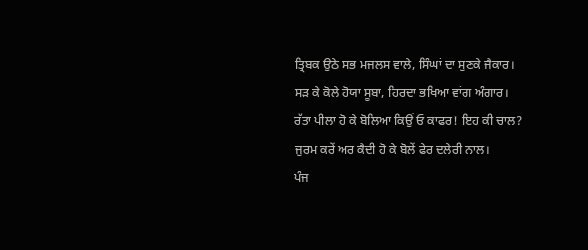ਤ੍ਰਿਬਕ ਉਠੇ ਸਭ ਮਜਲਸ ਵਾਲੇ, ਸਿੰਘਾਂ ਦਾ ਸੁਣਕੇ ਜੈਕਾਰ।
ਸੜ ਕੇ ਕੋਲੇ ਹੋਯਾ ਸੂਬਾ, ਹਿਰਦਾ ਭਖਿਆ ਵਾਂਗ ਅੰਗਾਰ।
ਰੱਤਾ ਪੀਲਾ ਹੋ ਕੇ ਬੋਲਿਆ ਕਿਉਂ ਓ ਕਾਫਰ! ਇਹ ਕੀ ਚਾਲ?
ਜੁਰਮ ਕਰੇਂ ਅਰ ਕੈਦੀ ਹੋ ਕੇ ਬੋਲੇਂ ਫੇਰ ਦਲੇਰੀ ਨਾਲ।
ਪੰਜ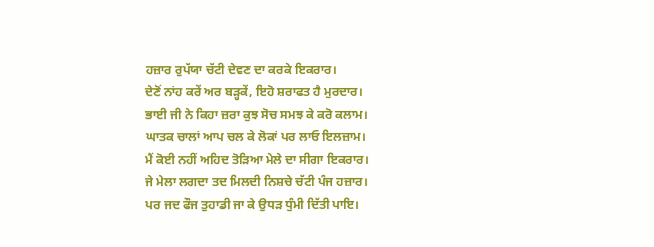ਹਜ਼ਾਰ ਰੁਪੱਯਾ ਚੱਟੀ ਦੇਵਣ ਦਾ ਕਰਕੇ ਇਕਰਾਰ।
ਦੇਣੋਂ ਨਾਂਹ ਕਰੇਂ ਅਰ ਬੜ੍ਹਕੇਂ, ਇਹੋ ਸ਼ਰਾਫਤ ਹੈ ਮੁਰਦਾਰ।
ਭਾਈ ਜੀ ਨੇ ਕਿਹਾ ਜ਼ਰਾ ਕੁਝ ਸੋਚ ਸਮਝ ਕੇ ਕਰੋ ਕਲਾਮ।
ਘਾਤਕ ਚਾਲਾਂ ਆਪ ਚਲ ਕੇ ਲੋਕਾਂ ਪਰ ਲਾਓ ਇਲਜ਼ਾਮ।
ਮੈਂ ਕੋਈ ਨਹੀਂ ਅਹਿਦ ਤੋੜਿਆ ਮੇਲੇ ਦਾ ਸੀਗਾ ਇਕਰਾਰ।
ਜੇ ਮੇਲਾ ਲਗਦਾ ਤਦ ਮਿਲਦੀ ਨਿਸ਼ਚੇ ਚੱਟੀ ਪੰਜ ਹਜ਼ਾਰ।
ਪਰ ਜਦ ਫੌਜ ਤੁਹਾਡੀ ਜਾ ਕੇ ਉਧੜ ਧੁੰਮੀ ਦਿੱਤੀ ਪਾਇ।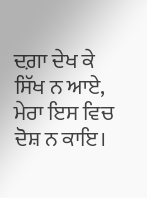ਦਗ਼ਾ ਦੇਖ ਕੇ ਸਿੱਖ ਨ ਆਏ, ਮੇਰਾ ਇਸ ਵਿਚ ਦੋਸ਼ ਨ ਕਾਇ।